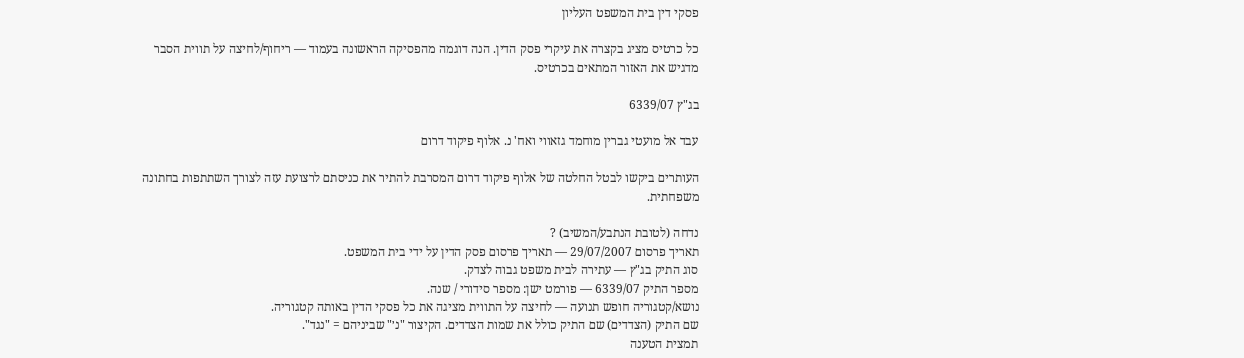פסקי דין בית המשפט העליון

כל כרטיס מציג בקצרה את עיקרי פסק הדין. הנה דוגמה מהפסיקה הראשונה בעמוד — ריחוף/לחיצה על תווית הסבר מדגיש את האזור המתאים בכרטיס.

בג"ץ 6339/07

עבד אל מועטי גברין מוחמד גזאווי ואח' נ. אלוף פיקוד דרום

העותרים ביקשו לבטל החלטה של אלוף פיקוד דרום המסרבת להתיר את כניסתם לרצועת עזה לצורך השתתפות בחתונה משפחתית.

נדחה (לטובת הנתבע/המשיב) ?
תאריך פרסום 29/07/2007 — תאריך פרסום פסק הדין על ידי בית המשפט.
סוג התיק בג"ץ — עתירה לבית משפט גבוה לצדק.
מספר התיק 6339/07 — פורמט ישן: מספר סידורי / שנה.
נושא/קטגוריה חופש תנועה — לחיצה על התווית מציגה את כל פסקי הדין באותה קטגוריה.
שם התיק (הצדדים) שם התיק כולל את שמות הצדדים. הקיצור "נ׳" שביניהם = "נגד".
תמצית הטענה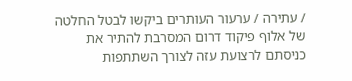/ עתירה / ערעור העותרים ביקשו לבטל החלטה של אלוף פיקוד דרום המסרבת להתיר את כניסתם לרצועת עזה לצורך השתתפות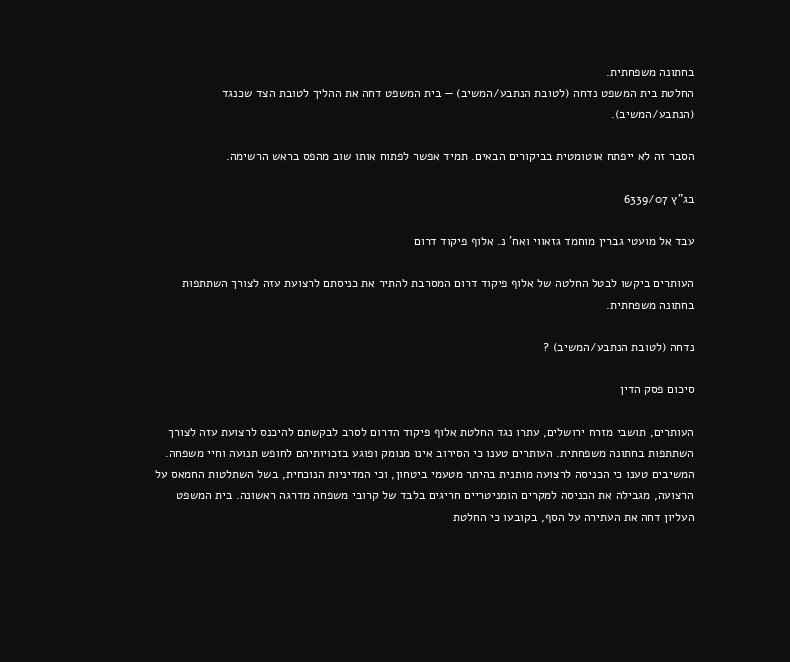בחתונה משפחתית.
החלטת בית המשפט נדחה (לטובת הנתבע/המשיב) — בית המשפט דחה את ההליך לטובת הצד שכנגד (הנתבע/המשיב).

הסבר זה לא ייפתח אוטומטית בביקורים הבאים. תמיד אפשר לפתוח אותו שוב מהפס בראש הרשימה.

בג"ץ 6339/07

עבד אל מועטי גברין מוחמד גזאווי ואח' נ. אלוף פיקוד דרום

העותרים ביקשו לבטל החלטה של אלוף פיקוד דרום המסרבת להתיר את כניסתם לרצועת עזה לצורך השתתפות בחתונה משפחתית.

נדחה (לטובת הנתבע/המשיב) ?

סיכום פסק הדין

העותרים, תושבי מזרח ירושלים, עתרו נגד החלטת אלוף פיקוד הדרום לסרב לבקשתם להיכנס לרצועת עזה לצורך השתתפות בחתונה משפחתית. העותרים טענו כי הסירוב אינו מנומק ופוגע בזכויותיהם לחופש תנועה וחיי משפחה. המשיבים טענו כי הכניסה לרצועה מותנית בהיתר מטעמי ביטחון, וכי המדיניות הנוכחית, בשל השתלטות החמאס על הרצועה, מגבילה את הכניסה למקרים הומניטריים חריגים בלבד של קרובי משפחה מדרגה ראשונה. בית המשפט העליון דחה את העתירה על הסף, בקובעו כי החלטת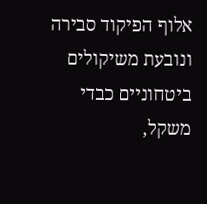אלוף הפיקוד סבירה ונובעת משיקולים ביטחוניים כבדי משקל,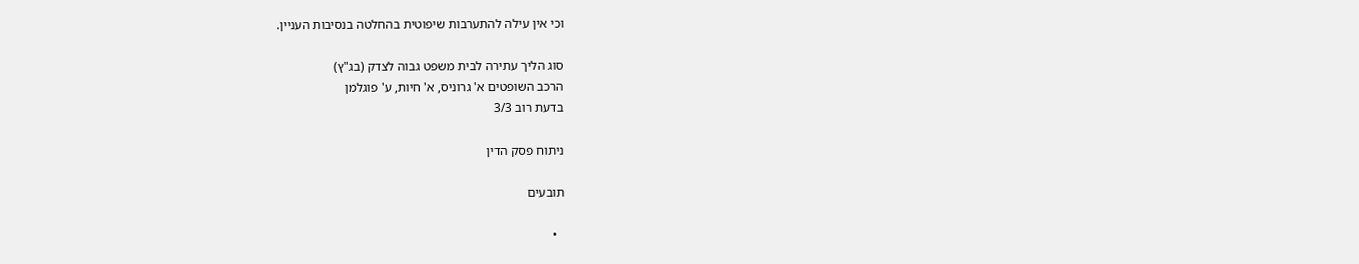וכי אין עילה להתערבות שיפוטית בהחלטה בנסיבות העניין.

סוג הליך עתירה לבית משפט גבוה לצדק (בג"ץ)
הרכב השופטים א' גרוניס, א' חיות, ע' פוגלמן
בדעת רוב 3/3

ניתוח פסק הדין

תובעים

  •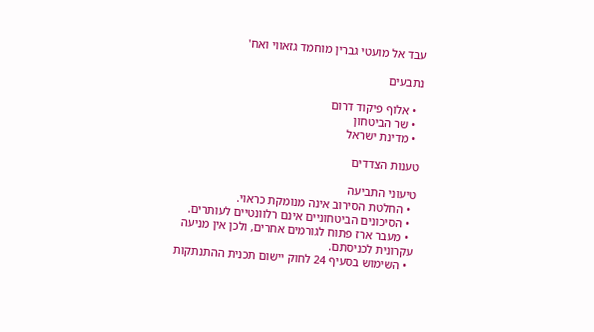עבד אל מועטי גברין מוחמד גזאווי ואח'

נתבעים

  • אלוף פיקוד דרום
  • שר הביטחון
  • מדינת ישראל

טענות הצדדים

טיעוני התביעה
  • החלטת הסירוב אינה מנומקת כראוי.
  • הסיכונים הביטחוניים אינם רלוונטיים לעותרים.
  • מעבר ארז פתוח לגורמים אחרים, ולכן אין מניעה עקרונית לכניסתם.
  • השימוש בסעיף 24 לחוק יישום תכנית ההתנתקות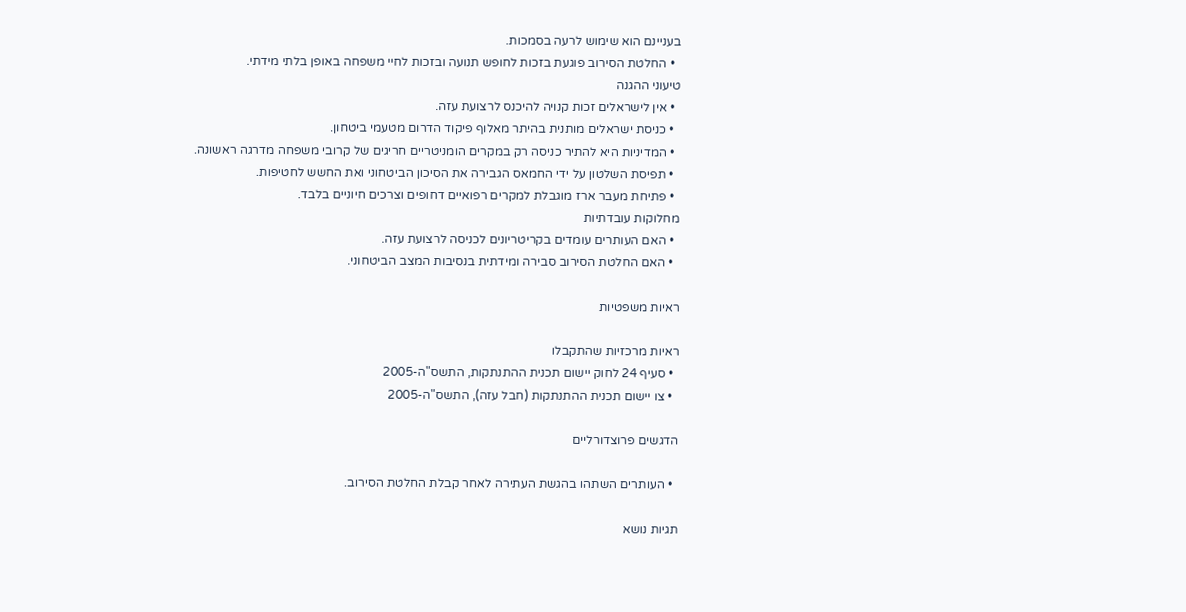בעניינם הוא שימוש לרעה בסמכות.
  • החלטת הסירוב פוגעת בזכות לחופש תנועה ובזכות לחיי משפחה באופן בלתי מידתי.
טיעוני ההגנה
  • אין לישראלים זכות קנויה להיכנס לרצועת עזה.
  • כניסת ישראלים מותנית בהיתר מאלוף פיקוד הדרום מטעמי ביטחון.
  • המדיניות היא להתיר כניסה רק במקרים הומניטריים חריגים של קרובי משפחה מדרגה ראשונה.
  • תפיסת השלטון על ידי החמאס הגבירה את הסיכון הביטחוני ואת החשש לחטיפות.
  • פתיחת מעבר ארז מוגבלת למקרים רפואיים דחופים וצרכים חיוניים בלבד.
מחלוקות עובדתיות
  • האם העותרים עומדים בקריטריונים לכניסה לרצועת עזה.
  • האם החלטת הסירוב סבירה ומידתית בנסיבות המצב הביטחוני.

ראיות משפטיות

ראיות מרכזיות שהתקבלו
  • סעיף 24 לחוק יישום תכנית ההתנתקות, התשס"ה-2005
  • צו יישום תכנית ההתנתקות (חבל עזה), התשס"ה-2005

הדגשים פרוצדורליים

  • העותרים השתהו בהגשת העתירה לאחר קבלת החלטת הסירוב.

תגיות נושא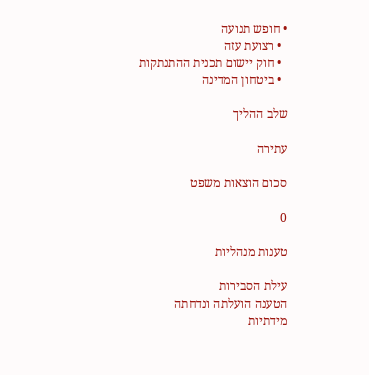• חופש תנועה
  • רצועת עזה
  • חוק יישום תכנית ההתנתקות
  • ביטחון המדינה

שלב ההליך

עתירה

סכום הוצאות משפט

0

טענות מנהליות

עילת הסבירות
הטענה הועלתה ונדחתה
מידתיות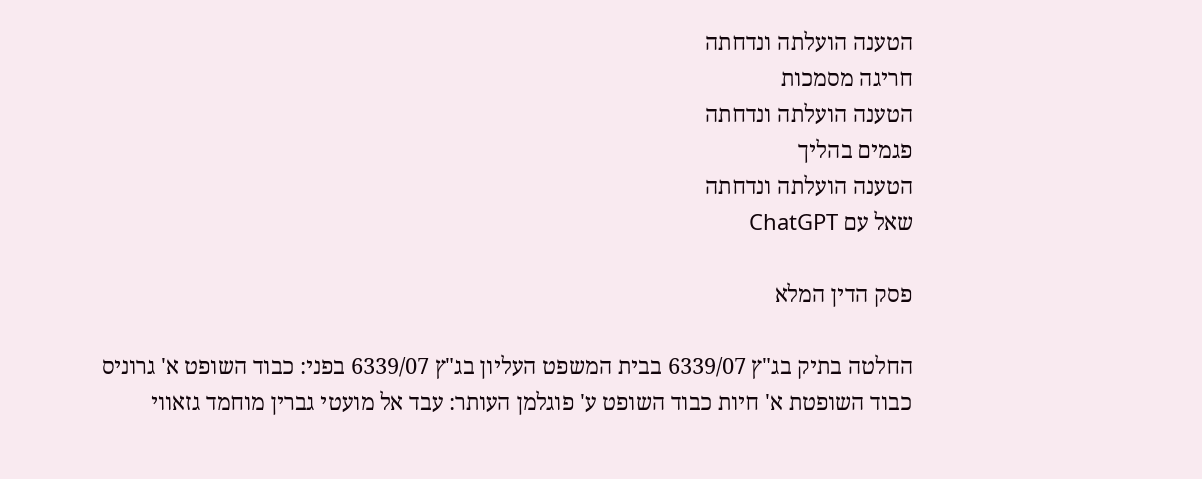הטענה הועלתה ונדחתה
חריגה מסמכות
הטענה הועלתה ונדחתה
פגמים בהליך
הטענה הועלתה ונדחתה
שאל עם ChatGPT

פסק הדין המלא

החלטה בתיק בג"ץ 6339/07 בבית המשפט העליון בג"ץ 6339/07 בפני: כבוד השופט א' גרוניס כבוד השופטת א' חיות כבוד השופט ע' פוגלמן העותר: עבד אל מועטי גברין מוחמד גזאווי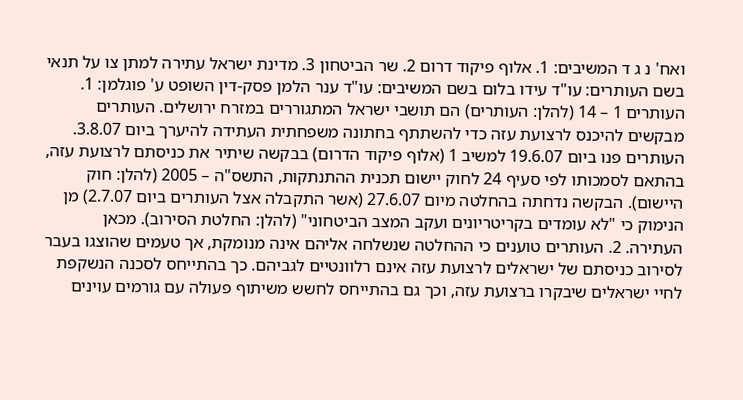ואח' נ ג ד המשיבים: 1. אלוף פיקוד דרום 2. שר הביטחון 3. מדינת ישראל עתירה למתן צו על תנאי בשם העותרים: עו"ד עידו בלום בשם המשיבים: עו"ד ענר הלמן פסק-דין השופט ע' פוגלמן: 1. העותרים 1 – 14 (להלן: העותרים) הם תושבי ישראל המתגוררים במזרח ירושלים. העותרים מבקשים להיכנס לרצועת עזה כדי להשתתף בחתונה משפחתית העתידה להיערך ביום 3.8.07. העותרים פנו ביום 19.6.07 למשיב 1 (אלוף פיקוד הדרום) בבקשה שיתיר את כניסתם לרצועת עזה, בהתאם לסמכותו לפי סעיף 24 לחוק יישום תכנית ההתנתקות, התשס"ה – 2005 (להלן: חוק היישום). הבקשה נדחתה בהחלטה מיום 27.6.07 (אשר התקבלה אצל העותרים ביום 2.7.07) מן הנימוק כי "לא עומדים בקריטריונים ועקב המצב הביטחוני" (להלן: החלטת הסירוב). מכאן העתירה. 2. העותרים טוענים כי ההחלטה שנשלחה אליהם אינה מנומקת, אך טעמים שהוצגו בעבר לסירוב כניסתם של ישראלים לרצועת עזה אינם רלוונטיים לגביהם. כך בהתייחס לסכנה הנשקפת לחיי ישראלים שיבקרו ברצועת עזה, וכך גם בהתייחס לחשש משיתוף פעולה עם גורמים עוינים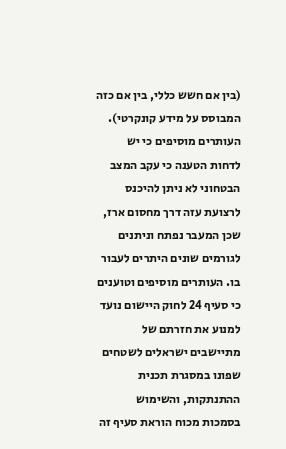(בין אם חשש כללי, בין אם כזה המבוסס על מידע קונקרטי). העותרים מוסיפים כי יש לדחות הטענה כי עקב המצב הבטחוני לא ניתן להיכנס לרצועת עזה דרך מחסום ארז, שכן המעבר נפתח וניתנים לגורמים שונים היתרים לעבור בו. העותרים מוסיפים וטוענים כי סעיף 24 לחוק היישום נועד למנוע את חזרתם של מתיישבים ישראלים לשטחים שפונו במסגרת תכנית ההתנתקות, והשימוש בסמכות מכוח הוראת סעיף זה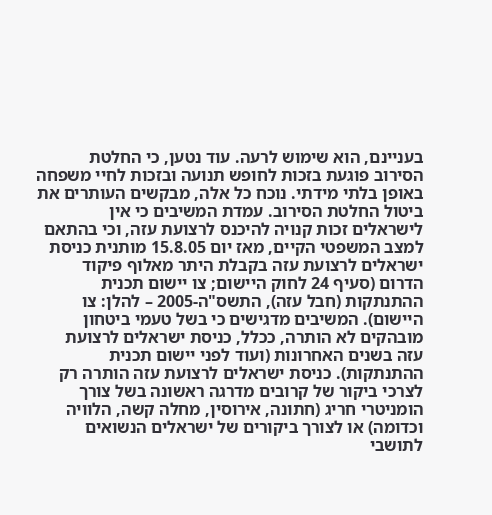בעניינם, הוא שימוש לרעה. עוד נטען, כי החלטת הסירוב פוגעת בזכות לחופש תנועה ובזכות לחיי משפחה באופן בלתי מידתי. נוכח כל אלה, מבקשים העותרים את ביטול החלטת הסירוב. עמדת המשיבים כי אין לישראלים זכות קנויה להיכנס לרצועת עזה, וכי בהתאם למצב המשפטי הקיים, מאז יום 15.8.05 מותנית כניסת ישראלים לרצועת עזה בקבלת היתר מאלוף פיקוד הדרום (סעיף 24 לחוק היישום; צו יישום תכנית ההתנתקות (חבל עזה), התשס"ה-2005 – להלן: צו היישום). המשיבים מדגישים כי בשל טעמי ביטחון מובהקים לא הותרה, ככלל, כניסת ישראלים לרצועת עזה בשנים האחרונות (ועוד לפני יישום תכנית ההתנתקות). כניסת ישראלים לרצועת עזה הותרה רק לצרכי ביקור של קרובים מדרגה ראשונה בשל צורך הומניטרי חריג (חתונה, אירוסין, מחלה קשה, הלוויה וכדומה) או לצורך ביקורים של ישראלים הנשואים לתושבי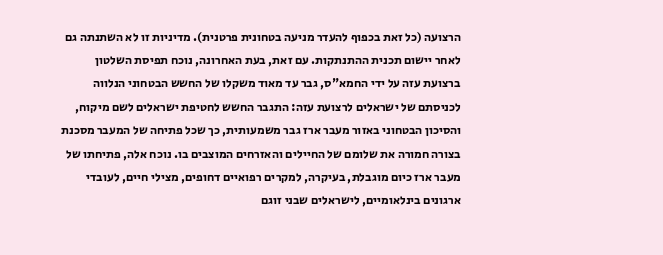הרצועה (כל זאת בכפוף להעדר מניעה בטחונית פרטנית). מדיניות זו לא השתנתה גם לאחר יישום תכנית ההתנתקות. עם זאת, בעת האחרונה, נוכח תפיסת השלטון ברצועת עזה על ידי החמא"ס, גבר עד מאוד משקלו של החשש הבטחוני הנלווה לכניסתם של ישראלים לרצועת עזה: התגבר החשש לחטיפת ישראלים לשם מיקוח, והסיכון הבטחוני באזור מעבר ארז גבר משמעותית, כך שכל פתיחה של המעבר מסכנת בצורה חמורה את שלומם של החיילים והאזרחים המוצבים בו. נוכח אלה, פתיחתו של מעבר ארז כיום מוגבלת, בעיקרה, למקרים רפואיים דחופים, מצילי חיים, לעובדי ארגונים בינלאומיים, לישראלים שבני זוגם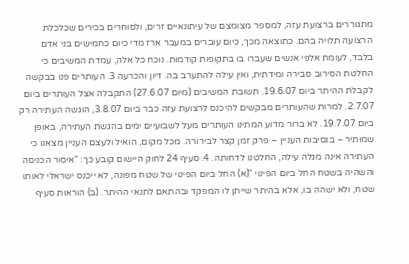מתגוררים ברצועת עזה, למספר מצומצם של עיתונאיים זרים, ולסוחרים בכירים שכלכלת הרצועה תלויה בהם. כתוצאה מכך, כיום עוברים במעבר ארז מדי כיום כחמישים בני אדם בלבד, לעומת אלפי אנשים שעברו בו בתקופות קודמות. נוכח כל אלה, עמדת המשיבים כי החלטת הסירוב סבירה ומידתית, ואין עילה להתערב בה. דיון והכרעה 3. העותרים פנו בבקשה לקבלת ההיתר ביום 19.6.07. תשובת המשיבים (מיום 27.6.07) התקבלה אצל העותרים ביום 2.7.07. למרות שהעותרים מבקשים להיכנס לרצועת עזה כבר ביום 3.8.07, הוגשה העתירה רק ביום 19.7.07. לא ברור מדוע המתינו העותרים מעל לשבועיים ימים בהגשת העתירה, באופן שמותיר – בנסיבות העניין – פרק זמן קצר לבירורה. מכל מקום, הואיל ולעצם העניין מצאנו כי העתירה אינה מגלה עילה, החלטנו לדחותה. 4. סעיף 24 לחוק היישום קובע כך: "איסור הכניסה והשהיה בשטח החל ביום הפינוי "(א) החל ביום הפינוי של שטח מפונה, לא ייכנס ישראלי לאותו שטח, ולא ישהה בו, אלא בהיתר שייתן לו המפקד ובהתאם לתנאי ההיתר. (ב) הוראות סעיף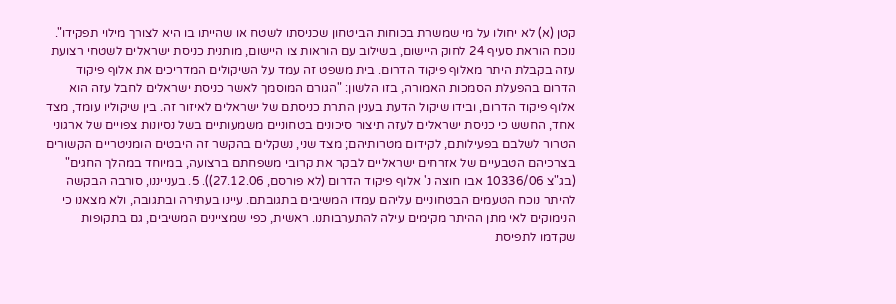קטן (א) לא יחולו על מי שמשרת בכוחות הביטחון שכניסתו לשטח או שהייתו בו היא לצורך מילוי תפקידו". נוכח הוראת סעיף 24 לחוק היישום, בשילוב עם הוראות צו היישום, מותנית כניסת ישראלים לשטחי רצועת עזה בקבלת היתר מאלוף פיקוד הדרום. בית משפט זה עמד על השיקולים המדריכים את אלוף פיקוד הדרום בהפעלת הסמכות האמורה, בזו הלשון: "הגורם המוסמך לאשר כניסת ישראלים לחבל עזה הוא אלוף פיקוד הדרום, ובידו שיקול הדעת בענין התרת כניסתם של ישראלים לאיזור זה. בין שיקוליו עומד, מצד אחד, החשש כי כניסת ישראלים לעזה תיצור סיכונים בטחוניים משמעותיים בשל נסיונות צפויים של ארגוני הטרור לשלבם בפעילותם, לקידום מטרותיהם; מצד שני, נשקלים בהקשר זה היבטים הומניטריים הקשורים בצרכיהם הטבעיים של אזרחים ישראליים לבקר את קרובי משפחתם ברצועה, במיוחד במהלך החגים" (בג"צ 10336/06 אבו חוצה נ' אלוף פיקוד הדרום (לא פורסם, 27.12.06)). 5. בענייננו, סורבה הבקשה להיתר נוכח הטעמים הבטחוניים עליהם עמדו המשיבים בתגובתם. עיינו בעתירה ובתגובה, ולא מצאנו כי הנימוקים לאי מתן ההיתר מקימים עילה להתערבותנו. ראשית, כפי שמציינים המשיבים, גם בתקופות שקדמו לתפיסת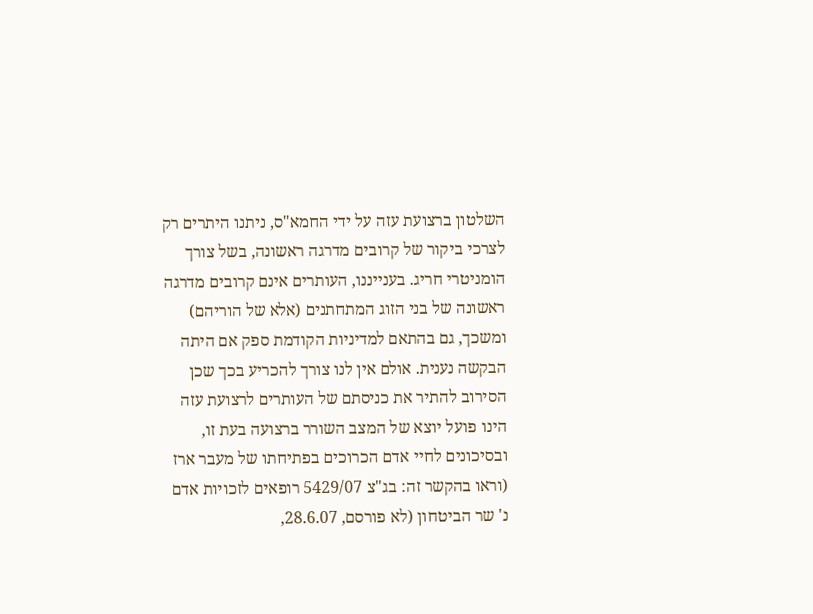השלטון ברצועת עזה על ידי החמא"ס, ניתנו היתרים רק לצרכי ביקור של קרובים מדרגה ראשונה, בשל צורך הומניטרי חריג. בענייננו, העותרים אינם קרובים מדרגה ראשונה של בני הזוג המתחתנים (אלא של הוריהם) ומשכך, גם בהתאם למדיניות הקודמת ספק אם היתה הבקשה נענית. אולם אין לנו צורך להכריע בכך שכן הסירוב להתיר את כניסתם של העותרים לרצועת עזה הינו פועל יוצא של המצב השורר ברצועה בעת זו, ובסיכונים לחיי אדם הכרוכים בפתיחתו של מעבר ארז (וראו בהקשר זה: בג"צ 5429/07 רופאים לזכויות אדם נ' שר הביטחון (לא פורסם, 28.6.07,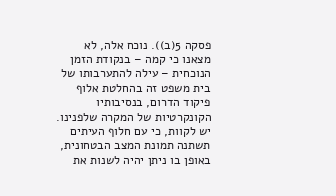פסקה 5(ב)). נוכח אלה, לא מצאנו כי קמה – בנקודת הזמן הנוכחית – עילה להתערבותו של בית משפט זה בהחלטת אלוף פיקוד הדרום, בנסיבותיו הקונקרטיות של המקרה שלפנינו. יש לקוות, כי עם חלוף העיתים תשתנה תמונת המצב הבטחונית, באופן בו ניתן יהיה לשנות את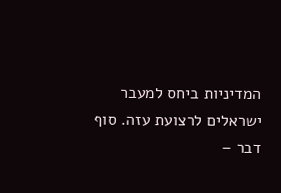המדיניות ביחס למעבר ישראלים לרצועת עזה. סוף דבר –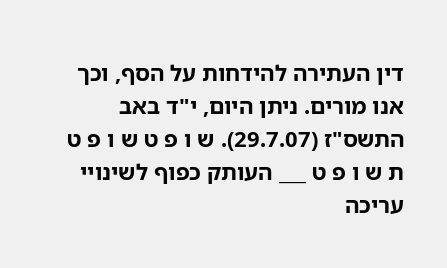דין העתירה להידחות על הסף, וכך אנו מורים. ניתן היום, י"ד באב התשס"ז (29.7.07). ש ו פ ט ש ו פ ט ת ש ו פ ט ___ העותק כפוף לשינויי עריכה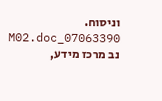וניסוח. 07063390_M02.doc נב מרכז מידע,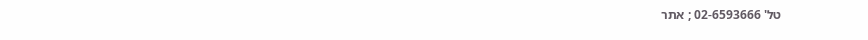טל' 02-6593666 ; אתר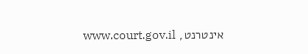אינטרנט, www.court.gov.il